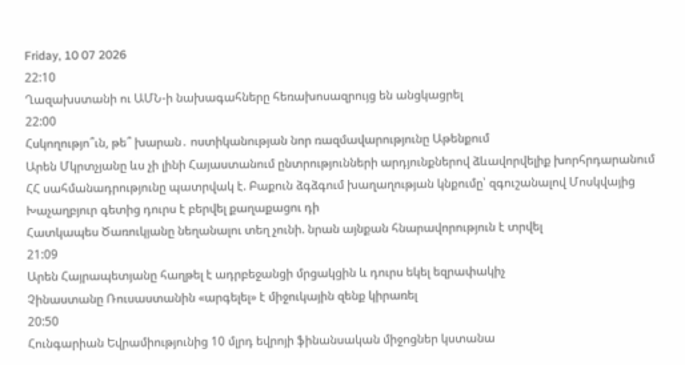Friday, 10 07 2026
22:10
Ղազախստանի ու ԱՄՆ-ի նախագահները հեռախոսազրույց են անցկացրել
22:00
Հսկողությո՞ւն, թե՞ խարան․ ոստիկանության նոր ռազմավարությունը Աթենքում
Արեն Մկրտչյանը ևս չի լինի Հայաստանում ընտրությունների արդյունքներով ձևավորվելիք խորհրդարանում
ՀՀ սահմանադրությունը պատրվակ է. Բաքուն ձգձգում խաղաղության կնքումը՝ զգուշանալով Մոսկվայից
Խաչաղբյուր գետից դուրս է բերվել քաղաքացու դի
Հատկապես Ծառուկյանը նեղանալու տեղ չունի. նրան այնքան հնարավորություն է տրվել
21:09
Արեն Հայրապետյանը հաղթել է ադրբեջանցի մրցակցին և դուրս եկել եզրափակիչ
Չինաստանը Ռուսաստանին «արգելել» է միջուկային զենք կիրառել
20:50
Հունգարիան Եվրամիությունից 10 մլրդ եվրոյի ֆինանսական միջոցներ կստանա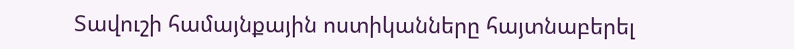Տավուշի համայնքային ոստիկանները հայտնաբերել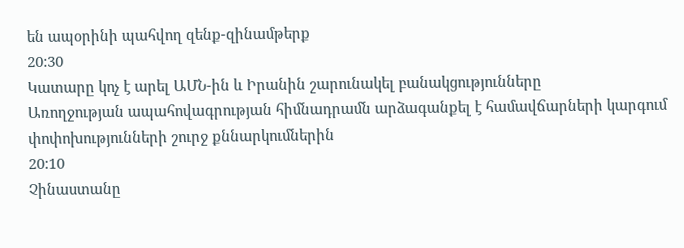են ապօրինի պահվող զենք-զինամթերք
20:30
Կատարը կոչ է արել ԱՄՆ-ին և Իրանին շարունակել բանակցությունները
Առողջության ապահովագրության հիմնադրամն արձագանքել է համավճարների կարգում փոփոխությունների շուրջ քննարկումներին
20:10
Չինաստանը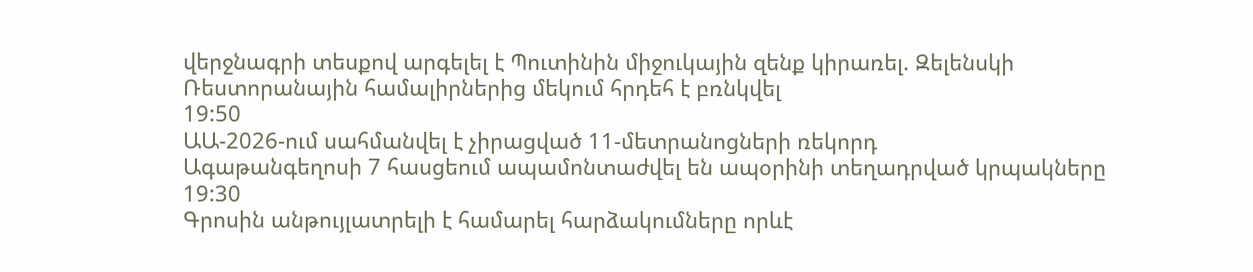վերջնագրի տեսքով արգելել է Պուտինին միջուկային զենք կիրառել. Զելենսկի
Ռեստորանային համալիրներից մեկում հրդեհ է բռնկվել
19:50
ԱԱ-2026-ում սահմանվել է չիրացված 11-մետրանոցների ռեկորդ
Ագաթանգեղոսի 7 հասցեում ապամոնտաժվել են ապօրինի տեղադրված կրպակները
19:30
Գրոսին անթույլատրելի է համարել հարձակումները որևէ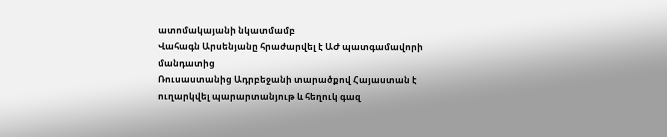ատոմակայանի նկատմամբ
Վահագն Արսենյանը հրաժարվել է ԱԺ պատգամավորի մանդատից
Ռուսաստանից Ադրբեջանի տարածքով Հայաստան է ուղարկվել պարարտանյութ և հեղուկ գազ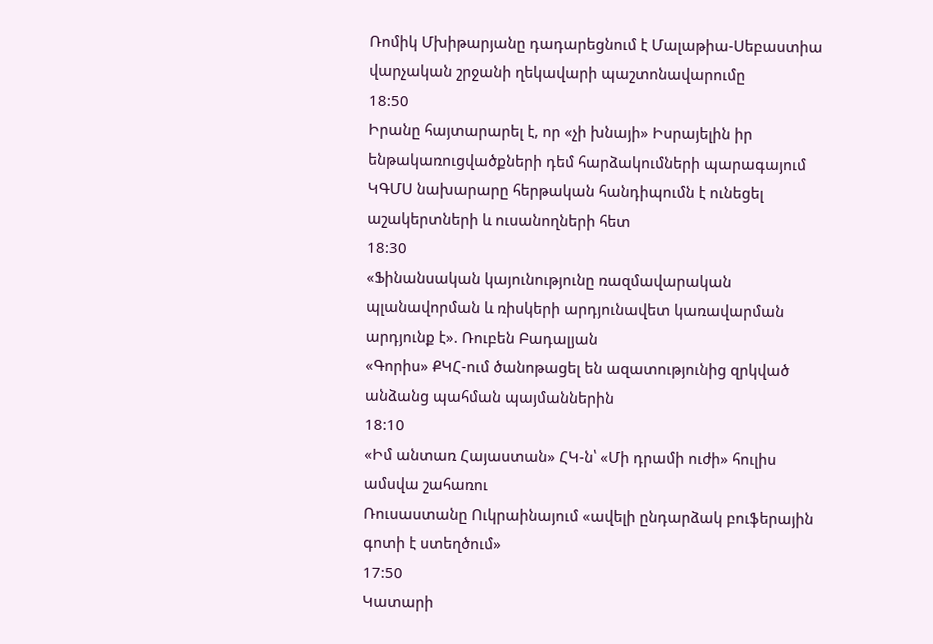Ռոմիկ Մխիթարյանը դադարեցնում է Մալաթիա-Սեբաստիա վարչական շրջանի ղեկավարի պաշտոնավարումը
18:50
Իրանը հայտարարել է, որ «չի խնայի» Իսրայելին իր ենթակառուցվածքների դեմ հարձակումների պարագայում
ԿԳՄՍ նախարարը հերթական հանդիպումն է ունեցել աշակերտների և ուսանողների հետ
18:30
«Ֆինանսական կայունությունը ռազմավարական պլանավորման և ռիսկերի արդյունավետ կառավարման արդյունք է». Ռուբեն Բադալյան
«Գորիս» ՔԿՀ-ում ծանոթացել են ազատությունից զրկված անձանց պահման պայմաններին
18:10
«Իմ անտառ Հայաստան» ՀԿ-ն՝ «Մի դրամի ուժի» հուլիս ամսվա շահառու
Ռուսաստանը Ուկրաինայում «ավելի ընդարձակ բուֆերային գոտի է ստեղծում»
17:50
Կատարի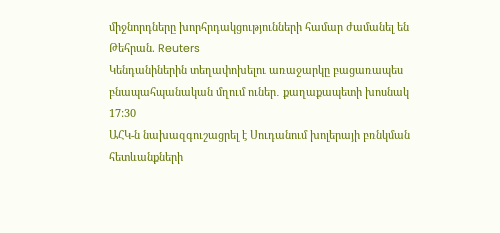միջնորդները խորհրդակցությունների համար ժամանել են Թեհրան. Reuters
Կենդանիներին տեղափոխելու առաջարկը բացառապես բնապահպանական մղում ուներ․ քաղաքապետի խոսնակ
17:30
ԱՀԿ-ն նախազգուշացրել է Սուդանում խոլերայի բռնկման հետևանքների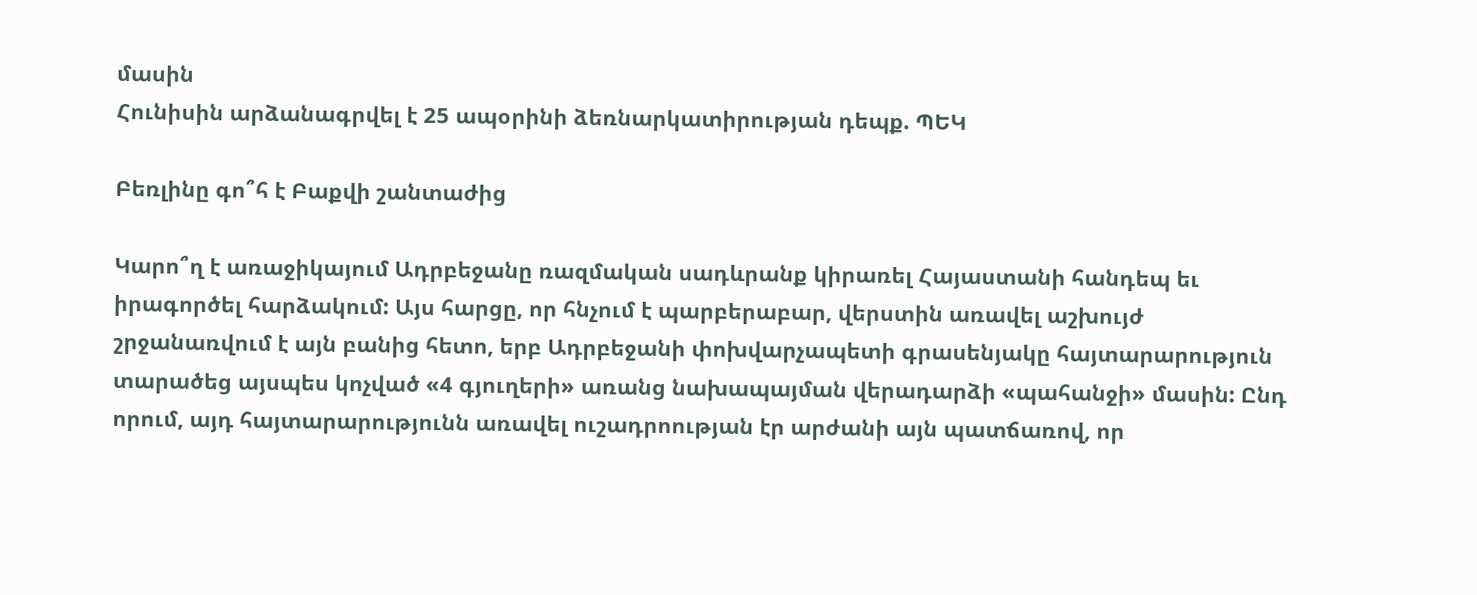մասին
Հունիսին արձանագրվել է 25 ապօրինի ձեռնարկատիրության դեպք. ՊԵԿ

Բեռլինը գո՞հ է Բաքվի շանտաժից

Կարո՞ղ է առաջիկայում Ադրբեջանը ռազմական սադևրանք կիրառել Հայաստանի հանդեպ եւ իրագործել հարձակում: Այս հարցը, որ հնչում է պարբերաբար, վերստին առավել աշխույժ շրջանառվում է այն բանից հետո, երբ Ադրբեջանի փոխվարչապետի գրասենյակը հայտարարություն տարածեց այսպես կոչված «4 գյուղերի» առանց նախապայման վերադարձի «պահանջի» մասին: Ընդ որում, այդ հայտարարությունն առավել ուշադրոության էր արժանի այն պատճառով, որ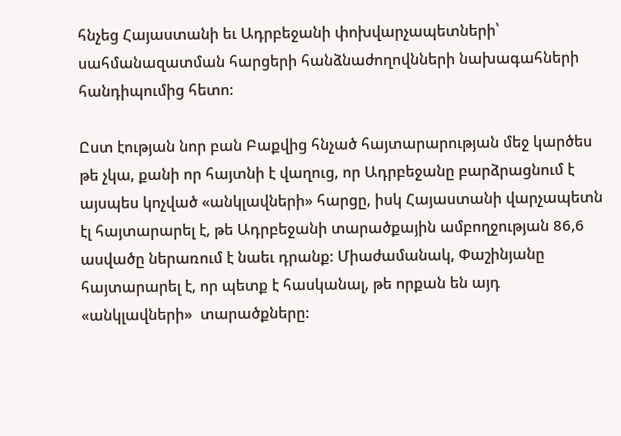հնչեց Հայաստանի եւ Ադրբեջանի փոխվարչապետների՝ սահմանազատման հարցերի հանձնաժողովնների նախագահների հանդիպումից հետո:

Ըստ էության նոր բան Բաքվից հնչած հայտարարության մեջ կարծես թե չկա, քանի որ հայտնի է վաղուց, որ Ադրբեջանը բարձրացնում է այսպես կոչված «անկլավների» հարցը, իսկ Հայաստանի վարչապետն էլ հայտարարել է, թե Ադրբեջանի տարածքային ամբողջության 86,6 ասվածը ներառում է նաեւ դրանք: Միաժամանակ, Փաշինյանը հայտարարել է, որ պետք է հասկանալ, թե որքան են այդ «անկլավների»  տարածքները: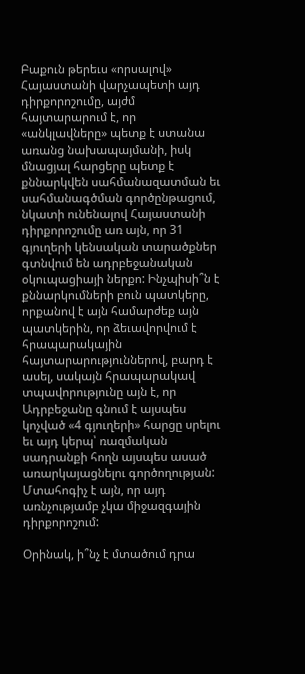Բաքուն թերեւս «որսալով» Հայաստանի վարչապետի այդ դիրքորոշումը, այժմ հայտարարում է, որ «անկլավները» պետք է ստանա առանց նախապայմանի, իսկ մնացյալ հարցերը պետք է քննարկվեն սահմանազատման եւ սահմանագծման գործընթացում, նկատի ունենալով Հայաստանի դիրքորոշումը առ այն, որ 31  գյուղերի կենսական տարածքներ գտնվում են ադրբեջանական օկուպացիայի ներքո: Ինչպիսի՞ն է քննարկումների բուն պատկերը, որքանով է այն համարժեք այն պատկերին, որ ձեւավորվում է հրապարակային հայտարարություններով, բարդ է ասել, սակայն հրապարակավ տպավորությունը այն է, որ Ադրբեջանը գնում է այսպես կոչված «4 գյուղերի» հարցը սրելու եւ այդ կերպ՝ ռազմական սադրանքի հողն այսպես ասած առարկայացնելու գործողության: Մտահոգիչ է այն, որ այդ առնչությամբ չկա միջազգային դիրքորոշում:

Օրինակ, ի՞նչ է մտածում դրա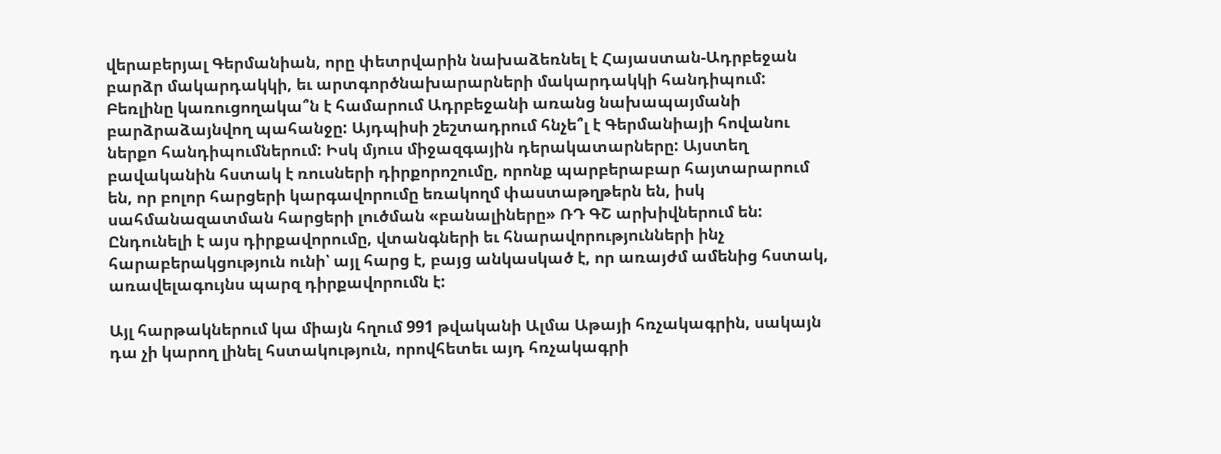վերաբերյալ Գերմանիան, որը փետրվարին նախաձեռնել է Հայաստան-Ադրբեջան բարձր մակարդակկի, եւ արտգործնախարարների մակարդակկի հանդիպում: Բեռլինը կառուցողակա՞ն է համարում Ադրբեջանի առանց նախապայմանի բարձրաձայնվող պահանջը: Այդպիսի շեշտադրում հնչե՞լ է Գերմանիայի հովանու ներքո հանդիպումներում: Իսկ մյուս միջազգային դերակատարները: Այստեղ բավականին հստակ է ռուսների դիրքորոշումը, որոնք պարբերաբար հայտարարում են, որ բոլոր հարցերի կարգավորումը եռակողմ փաստաթղթերն են, իսկ սահմանազատման հարցերի լուծման «բանալիները» ՌԴ ԳՇ արխիվներում են: Ընդունելի է այս դիրքավորումը, վտանգների եւ հնարավորությունների ինչ հարաբերակցություն ունի՝ այլ հարց է, բայց անկասկած է, որ առայժմ ամենից հստակ, առավելագույնս պարզ դիրքավորումն է:

Այլ հարթակներում կա միայն հղում 991 թվականի Ալմա Աթայի հռչակագրին, սակայն դա չի կարող լինել հստակություն, որովհետեւ այդ հռչակագրի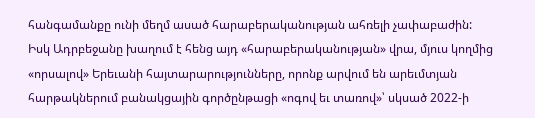հանգամանքը ունի մեղմ ասած հարաբերականության ահռելի չափաբաժին: Իսկ Ադրբեջանը խաղում է հենց այդ «հարաբերականության» վրա, մյուս կողմից «որսալով» Երեւանի հայտարարությունները, որոնք արվում են արեւմտյան հարթակներում բանակցային գործընթացի «ոգով եւ տառով»՝ սկսած 2022-ի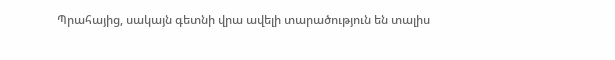Պրահայից, սակայն գետնի վրա ավելի տարածություն են տալիս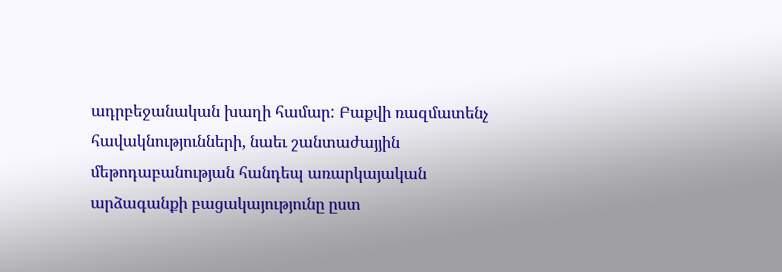ադրբեջանական խաղի համար: Բաքվի ռազմատենչ հավակնությունների, նաեւ շանտաժայյին մեթոդաբանության հանդեպ առարկայական արձագանքի բացակայությունը ըստ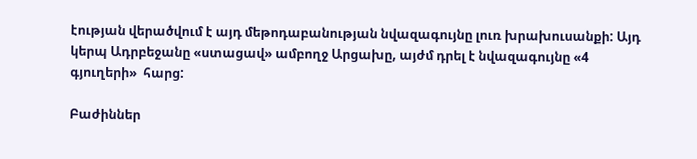էության վերածվում է այդ մեթոդաբանության նվազագույնը լուռ խրախուսանքի: Այդ կերպ Ադրբեջանը «ստացավ» ամբողջ Արցախը, այժմ դրել է նվազագույնը «4 գյուղերի»  հարց:

Բաժիններ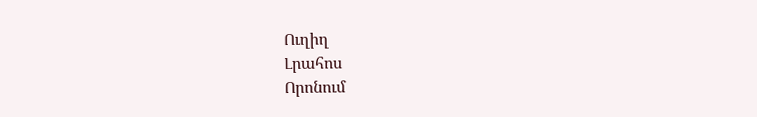Ուղիղ
Լրահոս
Որոնում